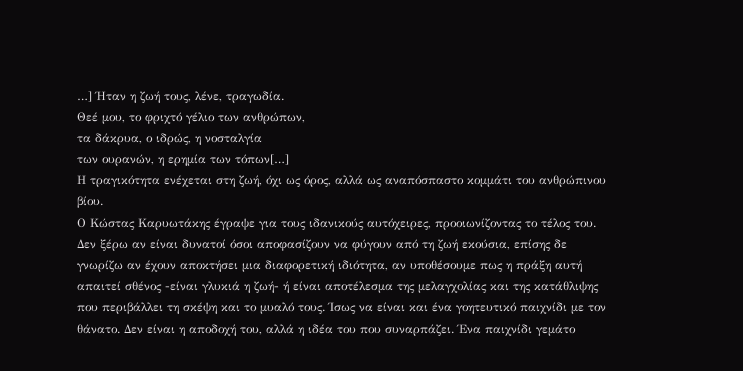…] Ήταν η ζωή τους, λένε, τραγωδία.
Θεέ μου, το φριχτό γέλιο των ανθρώπων,
τα δάκρυα, ο ιδρώς, η νοσταλγία
των ουρανών, η ερημία των τόπων[…]
Η τραγικότητα ενέχεται στη ζωή, όχι ως όρος, αλλά ως αναπόσπαστο κομμάτι του ανθρώπινου βίου.
Ο Κώστας Καρυωτάκης έγραψε για τους ιδανικούς αυτόχειρες, προοιωνίζοντας το τέλος του.
Δεν ξέρω αν είναι δυνατοί όσοι αποφασίζουν να φύγουν από τη ζωή εκούσια, επίσης δε γνωρίζω αν έχουν αποκτήσει μια διαφορετική ιδιότητα, αν υποθέσουμε πως η πράξη αυτή απαιτεί σθένος -είναι γλυκιά η ζωή- ή είναι αποτέλεσμα της μελαγχολίας και της κατάθλιψης που περιβάλλει τη σκέψη και το μυαλό τους. Ίσως να είναι και ένα γοητευτικό παιχνίδι με τον θάνατο. Δεν είναι η αποδοχή του, αλλά η ιδέα του που συναρπάζει. Ένα παιχνίδι γεμάτο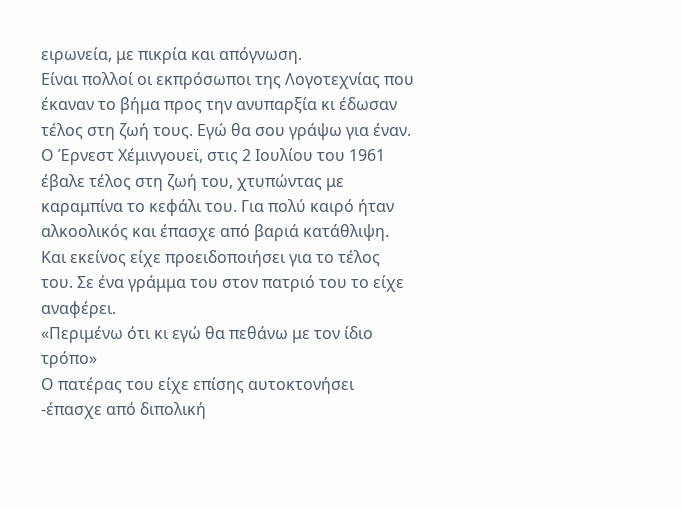ειρωνεία, με πικρία και απόγνωση.
Είναι πολλοί οι εκπρόσωποι της Λογοτεχνίας που έκαναν το βήμα προς την ανυπαρξία κι έδωσαν τέλος στη ζωή τους. Εγώ θα σου γράψω για έναν.
Ο Έρνεστ Χέμινγουεϊ, στις 2 Ιουλίου του 1961 έβαλε τέλος στη ζωή του, χτυπώντας με καραμπίνα το κεφάλι του. Για πολύ καιρό ήταν αλκοολικός και έπασχε από βαριά κατάθλιψη. Και εκείνος είχε προειδοποιήσει για το τέλος του. Σε ένα γράμμα του στον πατριό του το είχε αναφέρει.
«Περιμένω ότι κι εγώ θα πεθάνω με τον ίδιο τρόπο»
Ο πατέρας του είχε επίσης αυτοκτονήσει -έπασχε από διπολική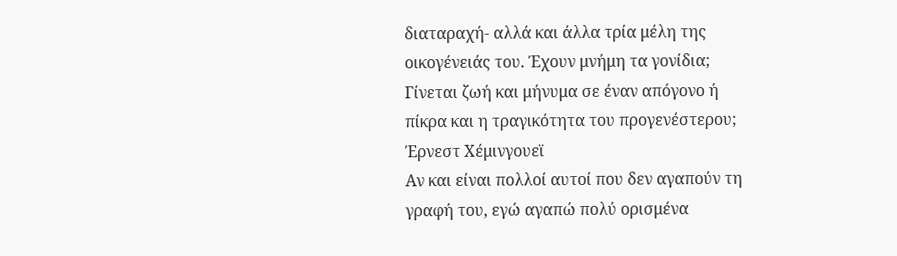διαταραχή- αλλά και άλλα τρία μέλη της οικογένειάς του. Έχουν μνήμη τα γονίδια; Γίνεται ζωή και μήνυμα σε έναν απόγονο ή πίκρα και η τραγικότητα του προγενέστερου;
Έρνεστ Χέμινγουεϊ
Αν και είναι πολλοί αυτοί που δεν αγαπούν τη γραφή του, εγώ αγαπώ πολύ ορισμένα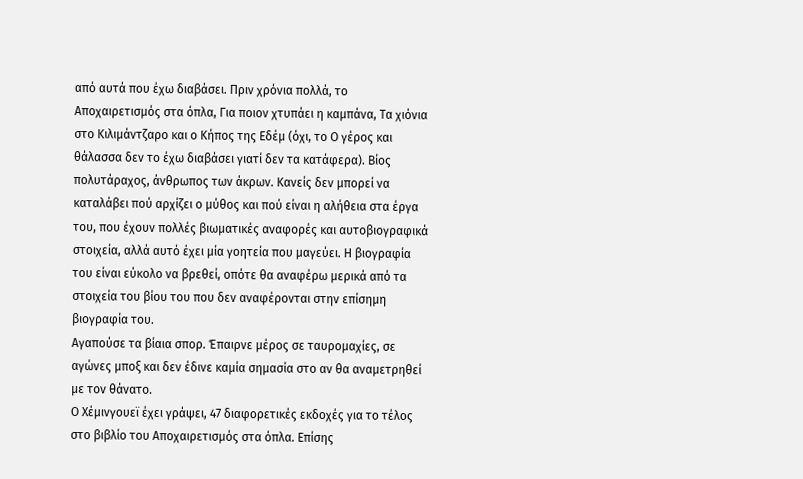από αυτά που έχω διαβάσει. Πριν χρόνια πολλά, το Αποχαιρετισμός στα όπλα, Για ποιον χτυπάει η καμπάνα, Τα χιόνια στο Κιλιμάντζαρο και ο Κήπος της Εδέμ (όχι, το Ο γέρος και θάλασσα δεν το έχω διαβάσει γιατί δεν τα κατάφερα). Βίος πολυτάραχος, άνθρωπος των άκρων. Κανείς δεν μπορεί να καταλάβει πού αρχίζει ο μύθος και πού είναι η αλήθεια στα έργα του, που έχουν πολλές βιωματικές αναφορές και αυτοβιογραφικά στοιχεία, αλλά αυτό έχει μία γοητεία που μαγεύει. Η βιογραφία του είναι εύκολο να βρεθεί, οπότε θα αναφέρω μερικά από τα στοιχεία του βίου του που δεν αναφέρονται στην επίσημη βιογραφία του.
Αγαπούσε τα βίαια σπορ. Έπαιρνε μέρος σε ταυρομαχίες, σε αγώνες μποξ και δεν έδινε καμία σημασία στο αν θα αναμετρηθεί με τον θάνατο.
Ο Χέμινγουεϊ έχει γράψει, 47 διαφορετικές εκδοχές για το τέλος στο βιβλίο του Αποχαιρετισμός στα όπλα. Επίσης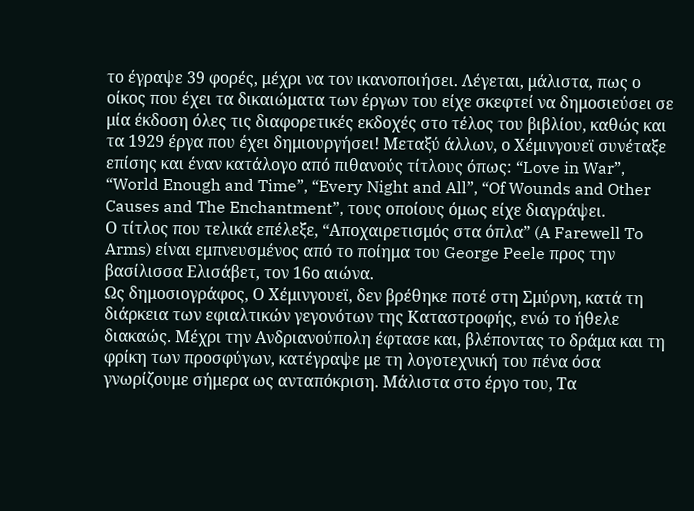το έγραψε 39 φορές, μέχρι να τον ικανοποιήσει. Λέγεται, μάλιστα, πως ο οίκος που έχει τα δικαιώματα των έργων του είχε σκεφτεί να δημοσιεύσει σε μία έκδοση όλες τις διαφορετικές εκδοχές στο τέλος του βιβλίου, καθώς και τα 1929 έργα που έχει δημιουργήσει! Μεταξύ άλλων, ο Χέμινγουεϊ συνέταξε επίσης και έναν κατάλογο από πιθανούς τίτλους όπως: “Love in War”, “World Enough and Time”, “Every Night and All”, “Of Wounds and Other Causes and The Enchantment”, τους οποίους όμως είχε διαγράψει.
Ο τίτλος που τελικά επέλεξε, “Αποχαιρετισμός στα όπλα” (A Farewell To Arms) είναι εμπνευσμένος από το ποίημα του George Peele προς την βασίλισσα Ελισάβετ, τον 16ο αιώνα.
Ως δημοσιογράφος, Ο Χέμινγουεϊ, δεν βρέθηκε ποτέ στη Σμύρνη, κατά τη διάρκεια των εφιαλτικών γεγονότων της Καταστροφής, ενώ το ήθελε διακαώς. Μέχρι την Ανδριανούπολη έφτασε και, βλέποντας το δράμα και τη φρίκη των προσφύγων, κατέγραψε με τη λογοτεχνική του πένα όσα γνωρίζουμε σήμερα ως ανταπόκριση. Μάλιστα στο έργο του, Τα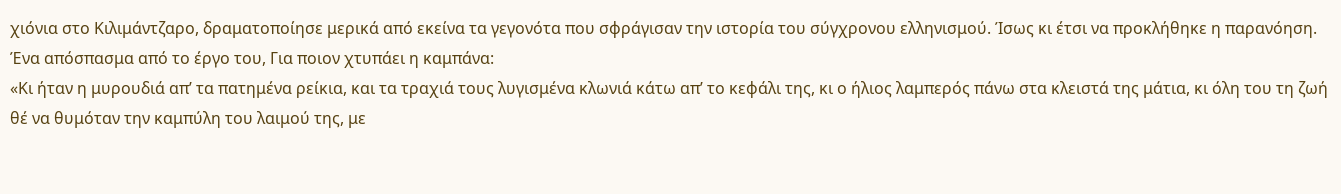χιόνια στο Κιλιμάντζαρο, δραματοποίησε μερικά από εκείνα τα γεγονότα που σφράγισαν την ιστορία του σύγχρονου ελληνισμού. Ίσως κι έτσι να προκλήθηκε η παρανόηση.
Ένα απόσπασμα από το έργο του, Για ποιον χτυπάει η καμπάνα:
«Κι ήταν η μυρουδιά απ’ τα πατημένα ρείκια, και τα τραχιά τους λυγισμένα κλωνιά κάτω απ’ το κεφάλι της, κι ο ήλιος λαμπερός πάνω στα κλειστά της μάτια, κι όλη του τη ζωή θέ να θυμόταν την καμπύλη του λαιμού της, με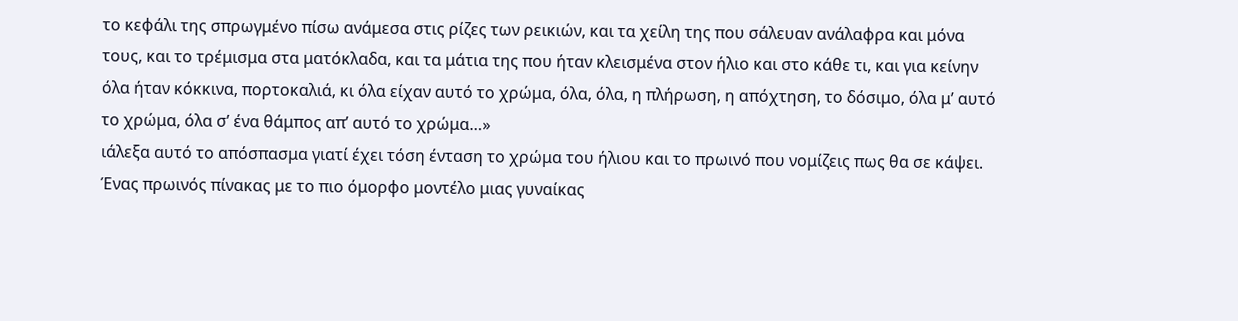το κεφάλι της σπρωγμένο πίσω ανάμεσα στις ρίζες των ρεικιών, και τα χείλη της που σάλευαν ανάλαφρα και μόνα τους, και το τρέμισμα στα ματόκλαδα, και τα μάτια της που ήταν κλεισμένα στον ήλιο και στο κάθε τι, και για κείνην όλα ήταν κόκκινα, πορτοκαλιά, κι όλα είχαν αυτό το χρώμα, όλα, όλα, η πλήρωση, η απόχτηση, το δόσιμο, όλα μ’ αυτό το χρώμα, όλα σ’ ένα θάμπος απ’ αυτό το χρώμα…»
ιάλεξα αυτό το απόσπασμα γιατί έχει τόση ένταση το χρώμα του ήλιου και το πρωινό που νομίζεις πως θα σε κάψει. Ένας πρωινός πίνακας με το πιο όμορφο μοντέλο μιας γυναίκας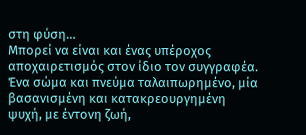στη φύση…
Μπορεί να είναι και ένας υπέροχος αποχαιρετισμός στον ίδιο τον συγγραφέα. Ένα σώμα και πνεύμα ταλαιπωρημένο, μία βασανισμένη και κατακρεουργημένη ψυχή, με έντονη ζωή,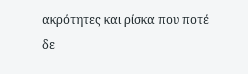ακρότητες και ρίσκα που ποτέ δε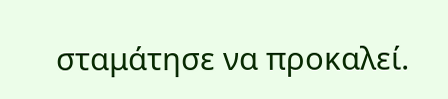σταμάτησε να προκαλεί.